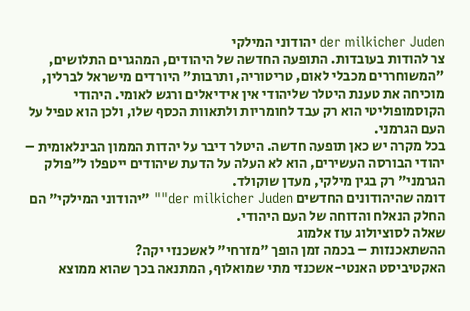der milkicher Juden יהודוני המילקי
צר להודות בעובדות. התופעה החדשה של היהודים, המהגרים התלושים, "המשוחררים מכבלי לאום, טריטוריה, ותרבות" היורדים מישראל לברלין, מוכיחה את טענת היטלר שליהודי אין אידיאלים ורגש לאומי. היהודי הקוסמופוליטי הוא רק עבד לחומריות ולתאוות הכסף שלו, ולכן הוא טפיל על העם הגרמני.
בכל מקרה יש כאן תופעה חדשה. היטלר דיבר על יהדות הממון הבינלאומית – יהודי הבורסה העשירים, הוא לא העלה על הדעת שיהודים ייטפלו ל"פולק הגרמני" רק בגין מילקי, מעדן שוקולד.
דומה שהיהודונים החדשים der milkicher Juden"" "יהודוני המילקי" הם החלק הנאלח והדוחה של העם היהודי.
שאלה לסוציולוג עוז אלמוג
ההשתאכנזות – בכמה זמן הופך "מזרחי" לאשכנזי יקה?
האקטיביסט האנטי-אשכנזי מתי שמואלוף, המתנאה בכך שהוא ממוצא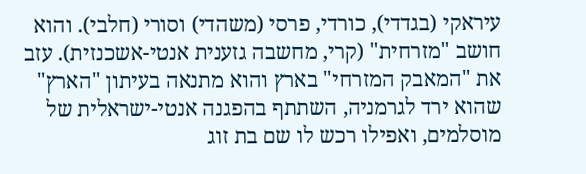עיראקי (בגדדי), כורדי, פרסי (משהדי) וסורי (חלבי). והוא חושב "מזרחית" (קרי, מחשבה גזענית אנטי-אשכנזית). עזב את "המאבק המזרחי" בארץ והוא מתנאה בעיתון "הארץ" שהוא ירד לגרמניה, השתתף בהפגנה אנטי-ישראלית של מוסלמים, ואפילו רכש לו שם בת זוג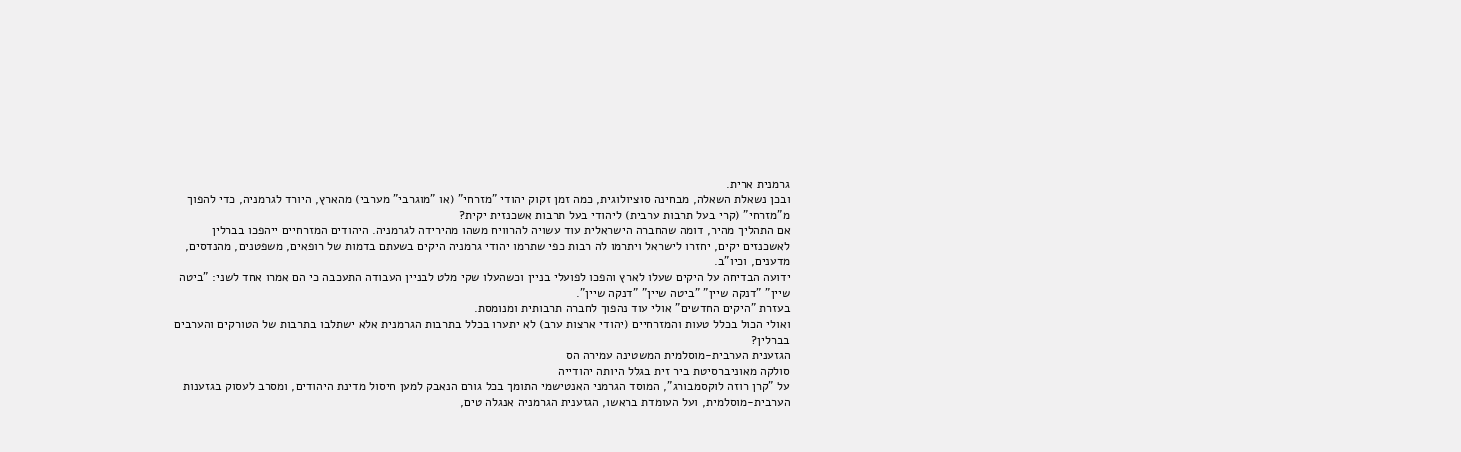גרמנית ארית.
ובכן נשאלת השאלה, מבחינה סוציולוגית, כמה זמן זקוק יהודי "מזרחי" (או "מוגרבי" מערבי) מהארץ, היורד לגרמניה, כדי להפוך מ"מזרחי" (קרי בעל תרבות ערבית) ליהודי בעל תרבות אשכנזית יקית?
אם התהליך מהיר, דומה שהחברה הישראלית עוד עשויה להרוויח משהו מהירידה לגרמניה. היהודים המזרחיים ייהפכו בברלין לאשכנזים יקים, יחזרו לישראל ויתרמו לה רבות כפי שתרמו יהודי גרמניה היקים בשעתם בדמות של רופאים, משפטנים, מהנדסים, מדענים, וכיו"ב.
ידועה הבדיחה על היקים שעלו לארץ והפכו לפועלי בניין וכשהעלו שקי מלט לבניין העבודה התעכבה כי הם אמרו אחד לשני: "ביטה שיין" "דנקה שיין" "ביטה שיין" "דנקה שיין".
בעזרת "היקים החדשים" אולי עוד נהפוך לחברה תרבותית ומנומסת.
ואולי הכול בכלל טעות והמזרחיים (יהודי ארצות ערב) לא יתערו בכלל בתרבות הגרמנית אלא ישתלבו בתרבות של הטורקים והערבים בברלין?
הגזענית הערבית-מוסלמית המשטינה עמירה הס
סולקה מאוניברסיטת ביר זית בגלל היותה יהודייה
על "קרן רוזה לוקסמבורג", המוסד הגרמני האנטישמי התומך בכל גורם הנאבק למען חיסול מדינת היהודים, ומסרב לעסוק בגזענות הערבית-מוסלמית, ועל העומדת בראשו, הגזענית הגרמניה אנגלה טים,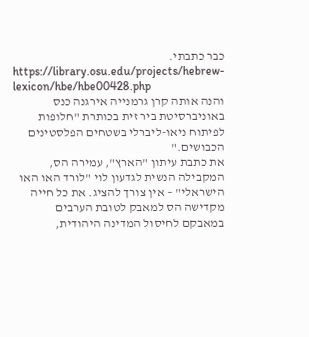כבר כתבתי.
https://library.osu.edu/projects/hebrew-lexicon/hbe/hbe00428.php
והנה אותה קרן גרמנייה אירגנה כנס באוניברסיטת ביר זית בכותרת "חלופות לפיתוח ניאו-ליברלי בשטחים הפלסטינים הכבושים."
את כתבת עיתון "הארץ", עמירה הס, המקבילה הנשית לגדעון לוי "לורד האו האו הישראלי" – אין צורך להציג. את כל חייה מקדישה הס למאבק לטובת הערבים במאבקם לחיסול המדינה היהודית,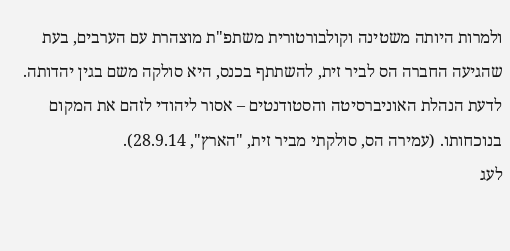ולמרות היותה משטינה וקולבורטורית משתפ"ת מוצהרת עם הערבים, בעת שהגיעה החברה הס לביר זית, להשתתף בכנס, היא סולקה משם בגין יהדותה. לדעת הנהלת האוניברסיטה והסטודנטים – אסור ליהודי לזהם את המקום בנוכחותו. (עמירה הס, סולקתי מביר זית, "הארץ", 28.9.14).
לעג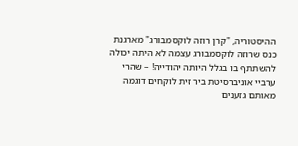ההיסטוריה, "קרן רוזה לוקסמבורג" מארגנת כנס שרוזה לוקסמבורג עצמה לא היתה יכולה להשתתף בו בגלל היותה יהודייה! – שהרי ערביי אוניברסיטת ביר זית לוקחים דוגמה מאותם גזענים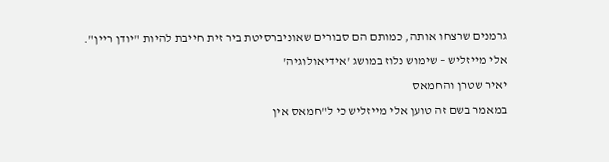גרמנים שרצחו אותה, כמותם הם סבורים שאוניברסיטת ביר זית חייבת להיות "יודן ריין".
אלי מייזליש – שימוש נלוז במושג 'אידיאולוגיה'
יאיר שטרן והחמאס
במאמר בשם זה טוען אלי מייזליש כי ל"חמאס אין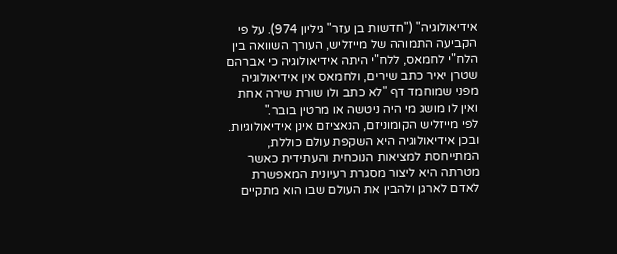אידיאולוגיה" ("חדשות בן עזר" גיליון 974). על פי הקביעה התמוהה של מייזליש, העורך השוואה בין הלח"י לחמאס, ללח"י היתה אידיאולוגיה כי אברהם שטרן יאיר כתב שירים, ולחמאס אין אידיאולוגיה מפני שמוחמד דף "לא כתב ולו שורת שירה אחת ואין לו מושג מי היה ניטשה או מרטין בובר."
לפי מייזליש הקומוניזם, הנאציזם אינן אידיאולוגיות. ובכן אידיאולוגיה היא השקפת עולם כוללת, המתייחסת למציאות הנוכחית והעתידית כאשר מטרתה היא ליצור מסגרת רעיונית המאפשרת לאדם לארגן ולהבין את העולם שבו הוא מתקיים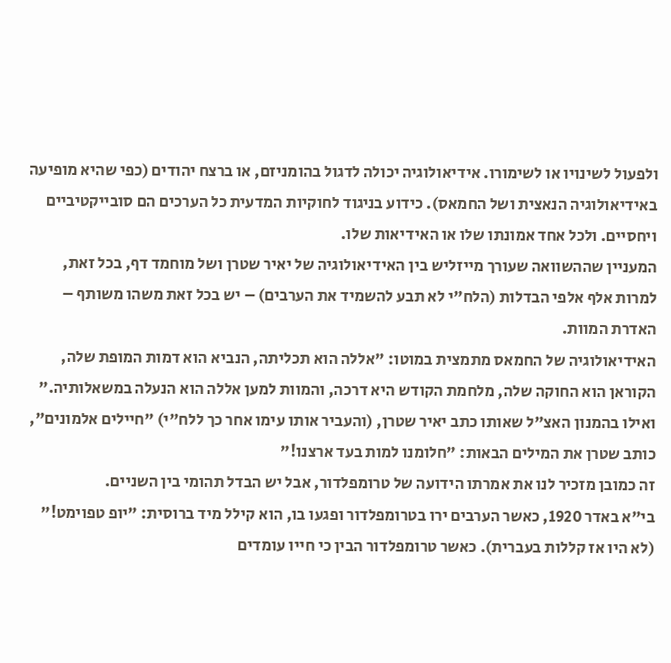ולפעול לשינויו או לשימורו. אידיאולוגיה יכולה לדגול בהומניזם, או ברצח יהודים (כפי שהיא מופיעה באידיאולוגיה הנאצית ושל החמאס). כידוע בניגוד לחוקיות המדעית כל הערכים הם סובייקטיביים ויחסיים. ולכל אחד אמונתו שלו או האידיאות שלו.
המעניין שההשוואה שעורך מייזליש בין האידיאולוגיה של יאיר שטרן ושל מוחמד דף, בכל זאת, למרות אלף אלפי הבדלות (הלח"י לא תבע להשמיד את הערבים) – יש בכל זאת משהו משותף – האדרת המוות.
האידיאולוגיה של החמאס מתמצית במוטו: "אללה הוא תכליתה, הנביא הוא דמות המופת שלה, הקוראן הוא החוקה שלה, מלחמת הקודש היא דרכה, והמוות למען אללה הוא הנעלה במשאלותיה."
ואילו בהמנון האצ"ל שאותו כתב יאיר שטרן, (והעביר אותו עימו אחר כך ללח"י) "חיילים אלמונים", כותב שטרן את המילים הבאות: "חלומנו למות בעד ארצנו!"
זה כמובן מזכיר לנו את אמרתו הידועה של טרומפלדור, אבל יש הבדל תהומי בין השניים.
בי"א באדר 1920, כאשר הערבים ירו בטרומפלדור ופגעו בו, הוא קילל מיד ברוסית: "יופ טפוימט!" (לא היו אז קללות בעברית). כאשר טרומפלדור הבין כי חייו עומדים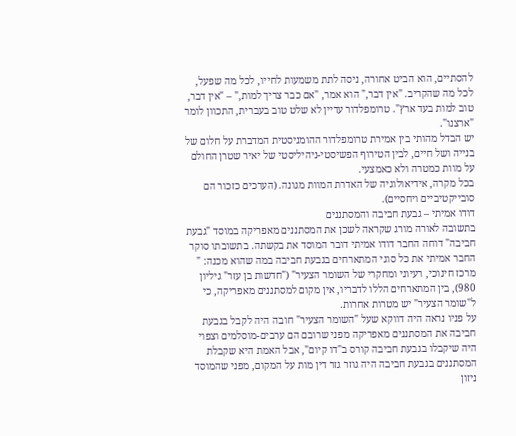להסתיים, הוא הביט אחורה, ניסה לתת משמעות לחייו, לכל מה שפעל, לכל מה שהקריב. "אין דבר," הוא אמר, "אם כבר צריך למות," – "אין דבר, טוב למות בעד ארץ". טרומפלדור עדיין לא שלט טוב בעברית, התכוון לומר "ארצנו".
יש הבדל מהותי בין אמירת טרומפלדור ההומניסטית המדברת על חלום של בנייה ושל חיים, לבין הטירוף הפשיסטי-ניהיליסטי של יאיר שטרן החולם על מוות כמטרה ולא כאמצעי.
בכל מקרה, אידיאולוגיה של האדרת המוות מגונה. (הערכים כזכור הם סובייקטיביים ויחסיים).
דודו אמיתי – גבעת חביבה והמסתננים
בתשובה לאורה מורג שקראה לשכן את המסתננים מאפריקה במוסד "גבעת חביבה" דוחה החבר דודו אמיתי דובר המוסד את בקשתה. בתשובתו סוקר החבר אמיתי את כל סוגי המתארחים בגבעת חביבה במה שהוא מכנה: " מרכז חינוכי, רעיוני ומחקרי של השומר הצעיר" ("חדשות בן עזר" גיליון 980), בין המתארחים הללו לדבריו, אין מקום למסתננים מאפריקה, כי ל"שומר הצעיר" יש מטרות אחרות.
על פניו נראה היה דווקא שעל "השומר הצעיר" חובה היה לקבל בגבעת חביבה את המסתננים מאפריקה מפני שרובם הם ערבים-מוסלמים וצפוי היה שיקבלו בגבעת חביבה קורס ב"דו קיום", אבל האמת היא שקבלת המסתננים בגבעת חביבה היה גוזר גזר דין מות על המקום, מפני שהמוסד ניזון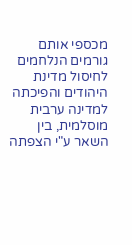מכספי אותם גורמים הנלחמים לחיסול מדינת היהודים והפיכתה למדינה ערבית מוסלמית, בין השאר ע"י הצפתה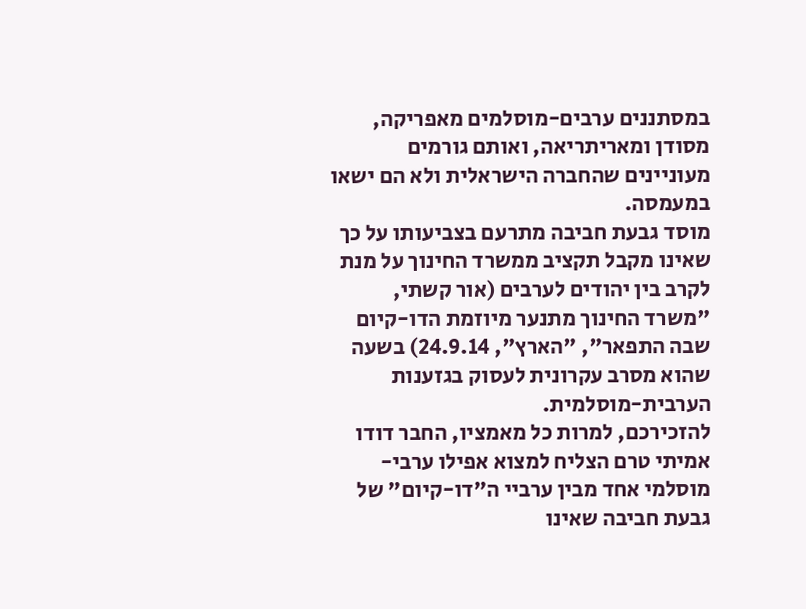במסתננים ערבים-מוסלמים מאפריקה, מסודן ומאריתריאה, ואותם גורמים מעוניינים שהחברה הישראלית ולא הם ישאו במעמסה.
מוסד גבעת חביבה מתרעם בצביעותו על כך שאינו מקבל תקציב ממשרד החינוך על מנת לקרב בין יהודים לערבים (אור קשתי, "משרד החינוך מתנער מיוזמת הדו-קיום שבה התפאר", "הארץ", 24.9.14) בשעה שהוא מסרב עקרונית לעסוק בגזענות הערבית-מוסלמית.
להזכירכם, למרות כל מאמציו, החבר דודו אמיתי טרם הצליח למצוא אפילו ערבי-מוסלמי אחד מבין ערביי ה"דו-קיום" של גבעת חביבה שאינו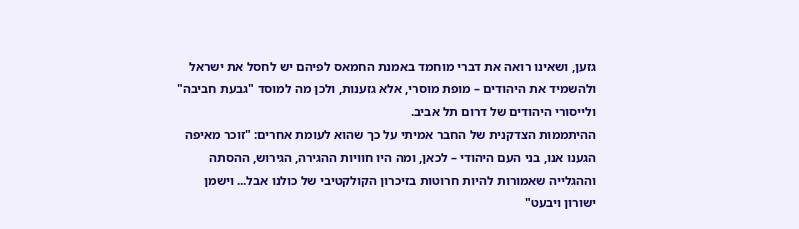גזען, ושאינו רואה את דברי מוחמד באמנת החמאס לפיהם יש לחסל את ישראל ולהשמיד את היהודים – מופת מוסרי, אלא גזענות, ולכן מה למוסד "גבעת חביבה" ולייסורי היהודים של דרום תל אביב.
ההיתממות הצדקנית של החבר אמיתי על כך שהוא לעומת אחרים: "זוכר מאיפה הגענו אנו, בני העם היהודי – לכאן, ומה היו חוויות ההגירה, הגירוש, ההסתה וההגלייה שאמורות להיות חרוטות בזיכרון הקולקטיבי של כולנו אבל... וישמן ישורון ויבעט"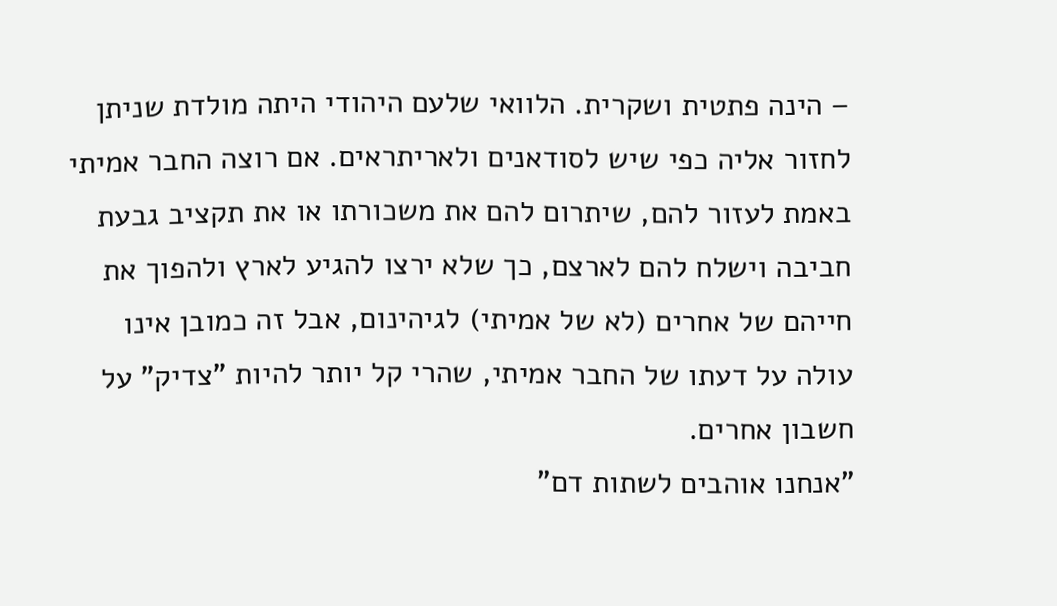– הינה פתטית ושקרית. הלוואי שלעם היהודי היתה מולדת שניתן לחזור אליה כפי שיש לסודאנים ולאריתראים. אם רוצה החבר אמיתי באמת לעזור להם, שיתרום להם את משכורתו או את תקציב גבעת חביבה וישלח להם לארצם, כך שלא ירצו להגיע לארץ ולהפוך את חייהם של אחרים (לא של אמיתי) לגיהינום, אבל זה כמובן אינו עולה על דעתו של החבר אמיתי, שהרי קל יותר להיות "צדיק" על חשבון אחרים.
"אנחנו אוהבים לשתות דם"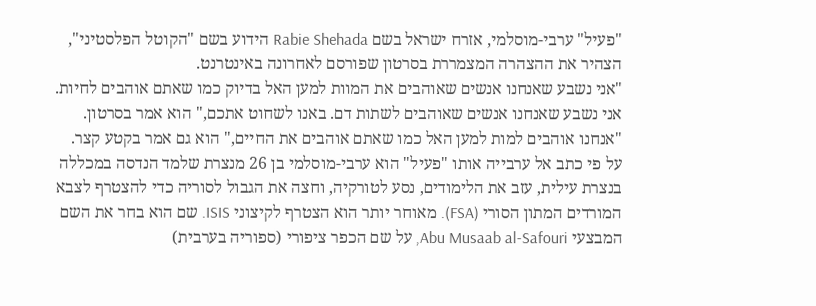"פעיל" ערבי-מוסלמי, אזרח ישראל בשם Rabie Shehada הידוע בשם "הקוטל הפלסטיני", הצהיר את ההצהרה המצמררת בסרטון שפורסם לאחרונה באינטרנט.
"אני נשבע שאנחנו אנשים שאוהבים את המוות למען האל בדיוק כמו שאתם אוהבים לחיות. אני נשבע שאנחנו אנשים שאוהבים לשתות דם. באנו לשחוט אתכם," הוא אמר בסרטון. "אנחנו אוהבים למות למען האל כמו שאתם אוהבים את החיים," הוא גם אמר בקטע קצר.
על פי כתב אל ערבייה אותו "פעיל" הוא ערבי-מוסלמי בן 26 מנצרת שלמד הנדסה במכללה בנצרת עילית, עזב את הלימודים, נסע לטורקיה, וחצה את הגבול לסוריה כדי להצטרף לצבא המורדים המתון הסורי (FSA). מאוחר יותר הוא הצטרף לקיצוני ISIS. שם הוא בחר את השם המבצעי Abu Musaab al-Safouri, על שם הכפר ציפורי (ספוריה בערבית)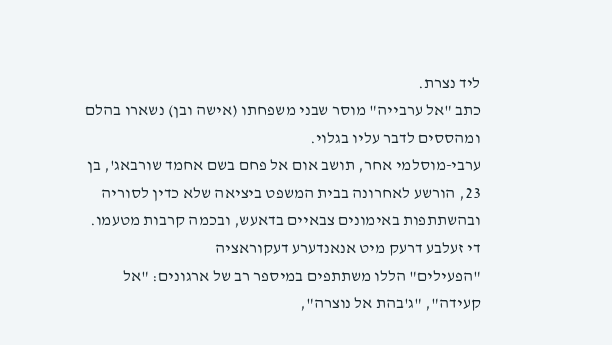ליד נצרת.
כתב "אל ערבייה" מוסר שבני משפחתו (אישה ובן) נשארו בהלם ומהססים לדבר עליו בגלוי.
ערבי-מוסלמי אחר, תושב אום אל פחם בשם אחמד שורבאג', בן 23, הורשע לאחרונה בבית המשפט ביציאה שלא כדין לסוריה ובהשתתפות באימונים צבאיים בדאעש, ובכמה קרבות מטעמו.
די זעלבע דרעק מיט אנאנדערע דעקוראציה
"הפעילים" הללו משתתפים במיספר רב של ארגונים: "אל קעידה", "ג'בהת אל נוצרה",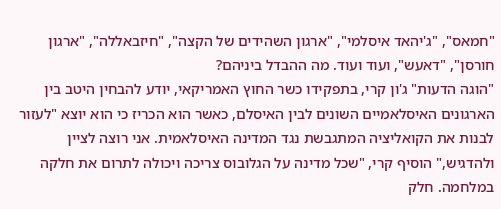"חמאס", "ג'יהאד איסלמי", "ארגון השהידים של הקצה", "חיזבאללה", "ארגון חורסן", "דאעש", ועוד ועוד. מה ההבדל ביניהם?
"הוגה הדעות" ג'ון קרי, בתפקידו כשר החוץ האמריקאי, יודע להבחין היטב בין הארגונים האיסלאמיים השונים לבין האיסלם, כאשר הוא הכריז כי הוא יוצא "לעזור לבנות את הקואליציה המתגבשת נגד המדינה האיסלאמית. אני רוצה לציין ולהדגיש," הוסיף קרי, "שכל מדינה על הגלובוס צריכה ויכולה לתרום את חלקה במלחמה. חלק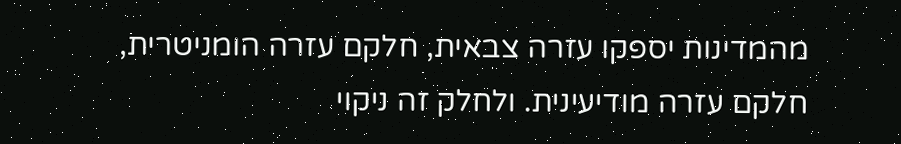מהמדינות יספקו עזרה צבאית, חלקם עזרה הומניטרית, חלקם עזרה מודיעינית. ולחלק זה ניקוי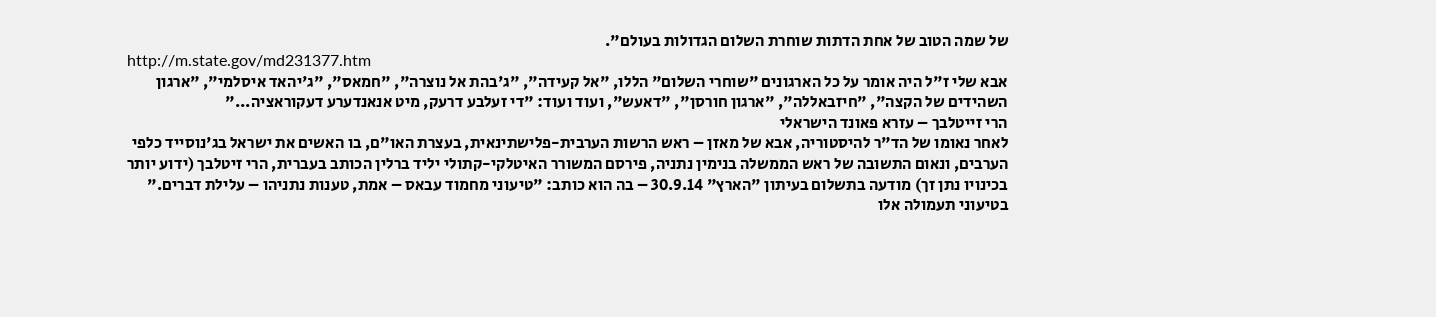של שמה הטוב של אחת הדתות שוחרת השלום הגדולות בעולם".
http://m.state.gov/md231377.htm
אבא שלי ז"ל היה אומר על כל הארגונים "שוחרי השלום" הללו, "אל קעידה", "ג'בהת אל נוצרה", "חמאס", "ג'יהאד איסלמי", "ארגון השהידים של הקצה", "חיזבאללה", "ארגון חורסן", "דאעש", ועוד ועוד: "די זעלבע דרעק, מיט אנאנדערע דעקוראציה..."
הרי זייטלבך – עזרא פאונד הישראלי
לאחר נאומו של הד"ר להיסטוריה, אבא של מאזן – ראש הרשות הערבית-פלישתינאית, בעצרת האו"ם, בו האשים את ישראל בג'נוסייד כלפי הערבים, ונאום התשובה של ראש הממשלה בנימין נתניה, פירסם המשורר האיטלקי-קתולי יליד ברלין הכותב בעברית, הרי זיטלבך (ידוע יותר בכינויו נתן זך) מודעה בתשלום בעיתון "הארץ" 30.9.14 – בה הוא כותב: "טיעוני מחמוד עבאס – אמת, טענות נתניהו – עלילת דברים."
בטיעוני תעמולה אלו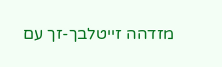מזדהה זייטלבך-זך עם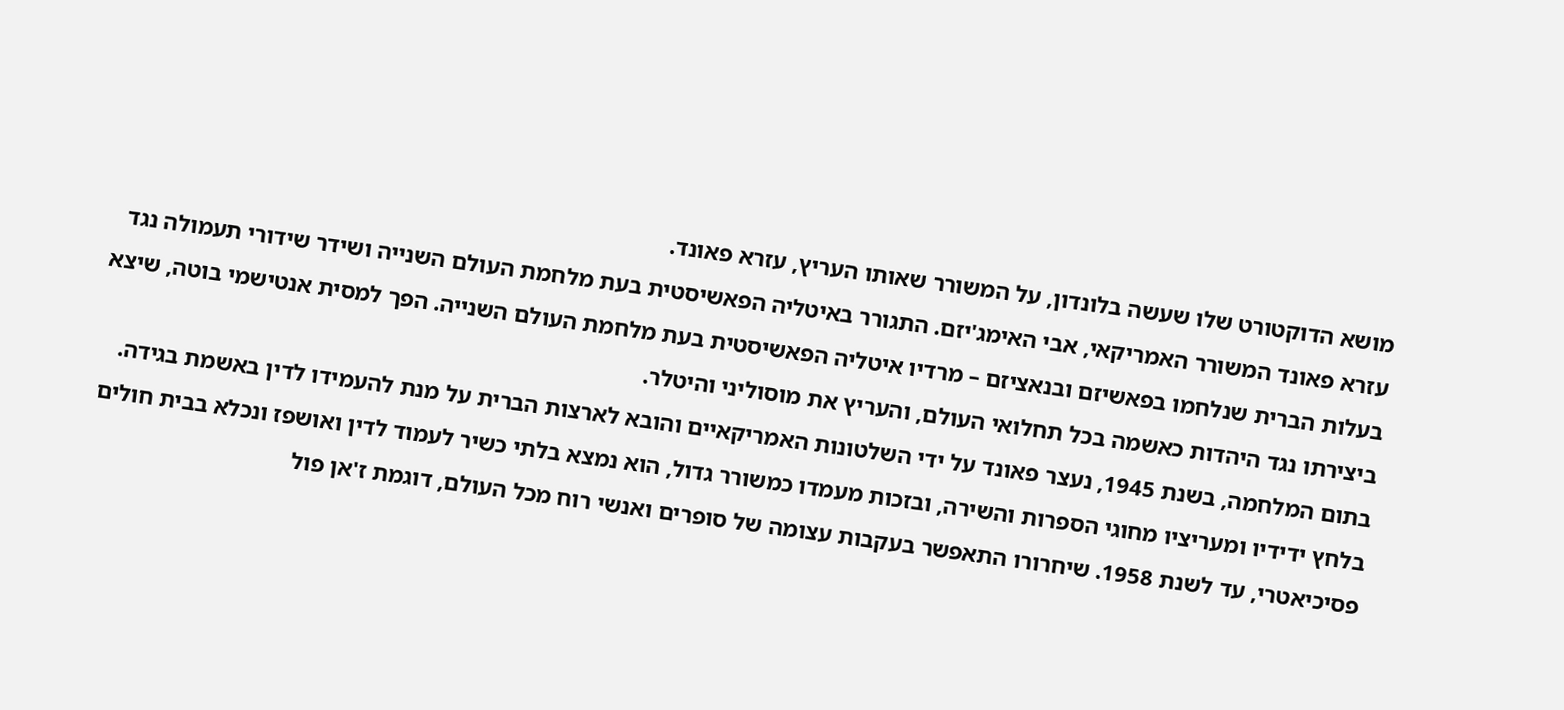מושא הדוקטורט שלו שעשה בלונדון, על המשורר שאותו העריץ, עזרא פאונד.
עזרא פאונד המשורר האמריקאי, אבי האימג'יזם. התגורר באיטליה הפאשיסטית בעת מלחמת העולם השנייה ושידר שידורי תעמולה נגד בעלות הברית שנלחמו בפאשיזם ובנאציזם – מרדיו איטליה הפאשיסטית בעת מלחמת העולם השנייה. הפך למסית אנטישמי בוטה, שיצא ביצירתו נגד היהדות כאשמה בכל תחלואי העולם, והעריץ את מוסוליני והיטלר.
בתום המלחמה, בשנת 1945, נעצר פאונד על ידי השלטונות האמריקאיים והובא לארצות הברית על מנת להעמידו לדין באשמת בגידה. בלחץ ידידיו ומעריציו מחוגי הספרות והשירה, ובזכות מעמדו כמשורר גדול, הוא נמצא בלתי כשיר לעמוד לדין ואושפז ונכלא בבית חולים פסיכיאטרי, עד לשנת 1958. שיחרורו התאפשר בעקבות עצומה של סופרים ואנשי רוח מכל העולם, דוגמת ז'אן פול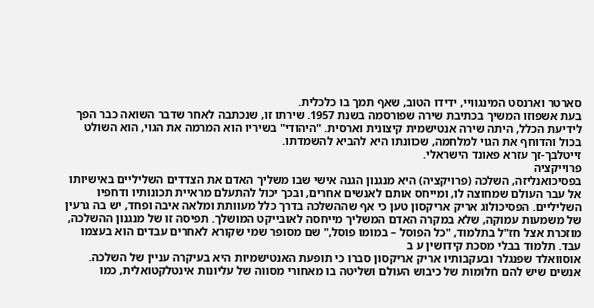סארטר וארנסט המינגוויי, ידידו הטוב, שאף תמך בו כלכלית.
בעת אשפוזו המשיך בכתיבת שירה שפורסמה בשנת 1957. שירתו זו, שנכתבה לאחר שדבר השואה כבר הפך לידיעת הכלל, היתה שירה אנטישמית קיצונית וארסית. "היהודי" בשיריו הוא המרמה את הגוי, הוא השולט בכול והדוחף את הגוי למלחמה, שכוונתו היא להביא להשמדתו.
זייטלבך-זך עזרא פאונד הישראלי.
פרוייקציה
בפסיכואנליזה, השלכה (פרויקציה) היא מנגנון הגנה אישי שבו משליך האדם את הצדדים השליליים באישיותו אל עבר העולם שמחוצה לו, ומייחס אותם לאנשים אחרים, ובכך יכול להתעלם מראיית תכונותיו ודחפיו השליליים. הפסיכולוג אריק אריקסון טען כי אף שההשלכה בדרך כלל מעוותת ומלאה איבה ופחד, יש בה גרעין של משמעות עמוקה, שלא במקרה האדם המשליך מייחסה לאובייקט המושלך. תפיסה זו של מנגנון ההשלכה, מוזכרת אצל חז"ל בתלמוד, "כל הפוסל – במומו פוסל," שם מסופר שמי שקורא לאחרים עבדים הוא בעצמו עבד. תלמוד בבלי מסכת קידושין ע ב
אוסוואלד שפנגלר ובעקבותיו אריק אריקסון סברו כי תופעת האנטישמיות היא בעיקרה עניין של השלכה. אנשים שיש להם חלומות של כיבוש העולם ושליטה בו מאחורי מסווה של עליונות אינטלקטואלית, כמו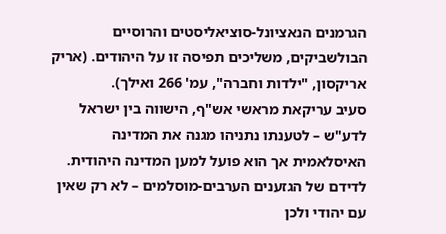הגרמנים הנאציונל-סוציאליסטים והרוסיים הבולשביקים, משליכים תפיסה זו על היהודים. (אריק אריקסון, "ילדות וחברה", עמ' 266 ואילך).
סעיב עריקאת מראשי אש"ף, הישווה בין ישראל לדע"ש – לטענתו נתניהו מגנה את המדינה האיסלאמית אך הוא פועל למען המדינה היהודית.
לדידם של הגזענים הערבים-מוסלמים – לא רק שאין עם יהודי ולכן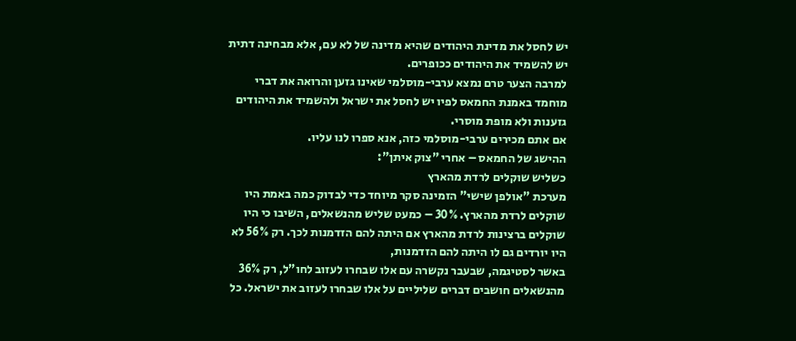יש לחסל את מדינת היהודים שהיא מדינה של לא עם, אלא מבחינה דתית יש להשמיד את היהודים ככופרים.
למרבה הצער טרם נמצא ערבי-מוסלמי שאינו גזען והרואה את דברי מוחמד באמנת החמאס לפיו יש לחסל את ישראל ולהשמיד את היהודים גזענות ולא מופת מוסרי.
אם אתם מכירים ערבי-מוסלמי כזה, אנא ספרו לנו עליו.
ההישג של החמאס – אחרי "צוק איתן":
כשליש שוקלים לרדת מהארץ
מערכת "אולפן שישי" הזמינה סקר מיוחד כדי לבדוק כמה באמת היו שוקלים לרדת מהארץ. 30% – כמעט שליש מהנשאלים, השיבו כי היו שוקלים ברצינות לרדת מהארץ אם היתה להם הזדמנות לכך. רק 56% לא היו יורדים גם לו היתה להם הזדמנות,
באשר לסטיגמה, שבעבר נקשרה עם אלו שבחרו לעזוב לחו"ל, רק 36% מהנשאלים חושבים דברים שליליים על אלו שבחרו לעזוב את ישראל. כל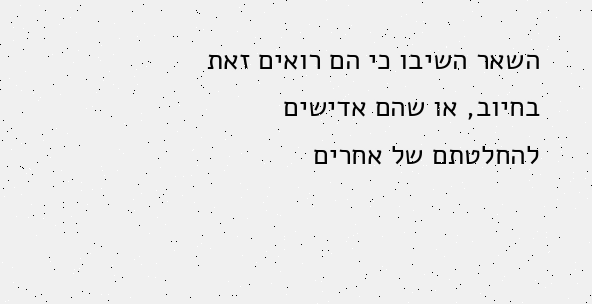השאר השיבו כי הם רואים זאת בחיוב, או שהם אדישים להחלטתם של אחרים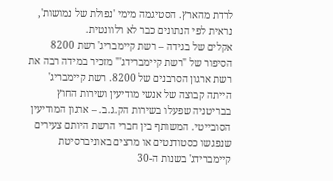לרדת מהארץ. הסטיגמה מימי 'נפולת של נמושות', נראית לפי הנתונים כבר לא רלוונטית.
אקלים של בגידה – רשת קיימבריג' רשת 8200
הסיפור של "רשת קיימברידג'" מזכיר במידה רבה את רשת ארגון הסרבנים של 8200. רשת קיימבריג' הייתה קבוצה של אנשי מודיעין ושירות החוץ בבריטניה שפעלו בשירות הק.ג.ב. – ארגון המודיעין הסובייטי. המשותף בין חברי הרשת היותם צעירים שנפגשו כסטודנטים או מרצים באוניברסיטת קיימברידג' בשנות ה-30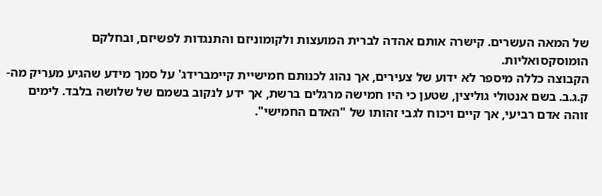של המאה העשרים. קישרה אותם אהדה לברית המועצות ולקומוניזם והתנגדות לפשיזם, ובחלקם הומוסקסואליות.
הקבוצה כללה מיספר לא ידוע של צעירים, אך נהוג לכנותם חמישיית קיימברידג' על סמך מידע שהגיע מעריק מה-ק.ג.ב. בשם אנטולי גוליצין, שטען כי היו חמישה מרגלים ברשת, אך ידע לנקוב בשמם של שלושה בלבד. לימים זוהה אדם רביעי, אך קיים ויכוח לגבי זהותו של "האדם החמישי".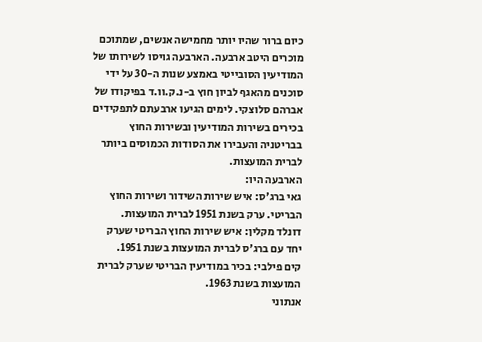כיום ברור שהיו יותר מחמישה אנשים, שמתוכם מוכרים היטב ארבעה. הארבעה גויסו לשירותו של המודיעין הסובייטי באמצע שנות ה-30 על ידי סוכנים מהאגף לביון חוץ ב-נ.ק.וו.ד בפיקודו של אברהם סלוצקי. לימים הגיעו ארבעתם לתפקידים בכירים בשירות המודיעין ובשירות החוץ בבריטניה והעבירו את הסודות הכמוסים ביותר לברית המועצות.
הארבעה היו:
גאי ברג'ס: איש שירות השידור ושירות החוץ הבריטי. ערק בשנת 1951 לברית המועצות.
דונלד מקלין: איש שירות החוץ הבריטי שערק יחד עם ברג'ס לברית המועצות בשנת 1951.
קים פילבי: בכיר במודיעין הבריטי שערק לברית המועצות בשנת 1963.
אנתוני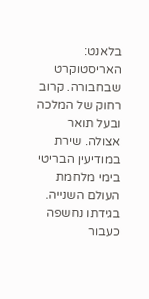בלאנט: האריסטוקרט שבחבורה. קרוב רחוק של המלכה ובעל תואר אצולה. שירת במודיעין הבריטי בימי מלחמת העולם השנייה. בגידתו נחשפה כעבור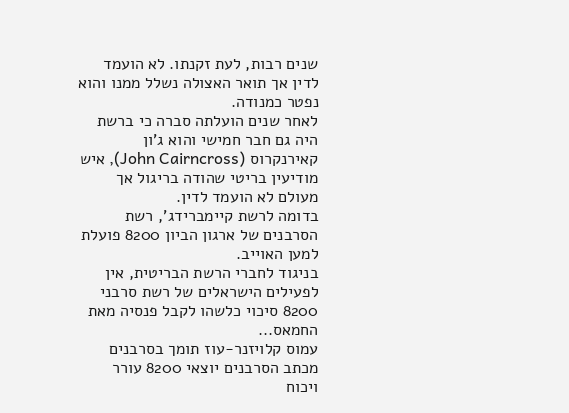שנים רבות, לעת זקנתו. לא הועמד לדין אך תואר האצולה נשלל ממנו והוא נפטר כמנודה.
לאחר שנים הועלתה סברה כי ברשת היה גם חבר חמישי והוא ג'ון קאירנקרוס (John Cairncross), איש מודיעין בריטי שהודה בריגול אך מעולם לא הועמד לדין.
בדומה לרשת קיימברידג', רשת הסרבנים של ארגון הביון 8200 פועלת למען האוייב.
בניגוד לחברי הרשת הבריטית, אין לפעילים הישראלים של רשת סרבני 8200 סיכוי כלשהו לקבל פנסיה מאת החמאס...
עמוס קלויזנר-עוז תומך בסרבנים
מכתב הסרבנים יוצאי 8200 עורר ויכוח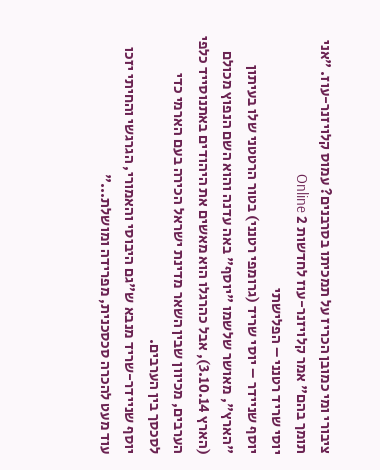ציבורי ומי כמובן הכריז על תמכיתו בסרבנים? עמוס קלויזנר-עוז. "אני תומך בהם" אמר קלויזנר-עוז לחדשות 2 Online
יוסי שריד רטנני – הפלישתי
יוסף שניידר – יוסי שריד (גרומפי רטנני) בטור הרטטני שלו בעיתון "הארץ", מאושר שלשמו "יוסף" באה עדנה והוא השם הנפוץ מכולם (הארץ 3.10.14), אבל כהרגלו הוא מאשים את היהודים באתנוסייד כלפי הערבים, מכיוון שבין השאר מדינת ישראל הכירה בעם הארמי כדי לסכסך בין הערבים.
יוסף שניידר-שריד מנבא ש"גם היבוסי והאמורי, הגרגשי והחיתי יזכו עוד מעט להכרה סכסכנית, מפרידה ומושלת..."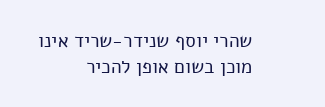שהרי יוסף שנידר-שריד אינו מוכן בשום אופן להכיר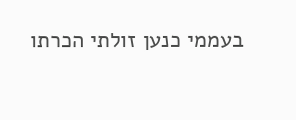בעממי כנען זולתי הכרתו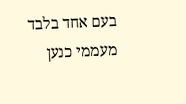בעם אחד בלבד מעממי כנען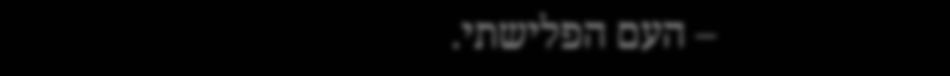– העם הפלישתי.